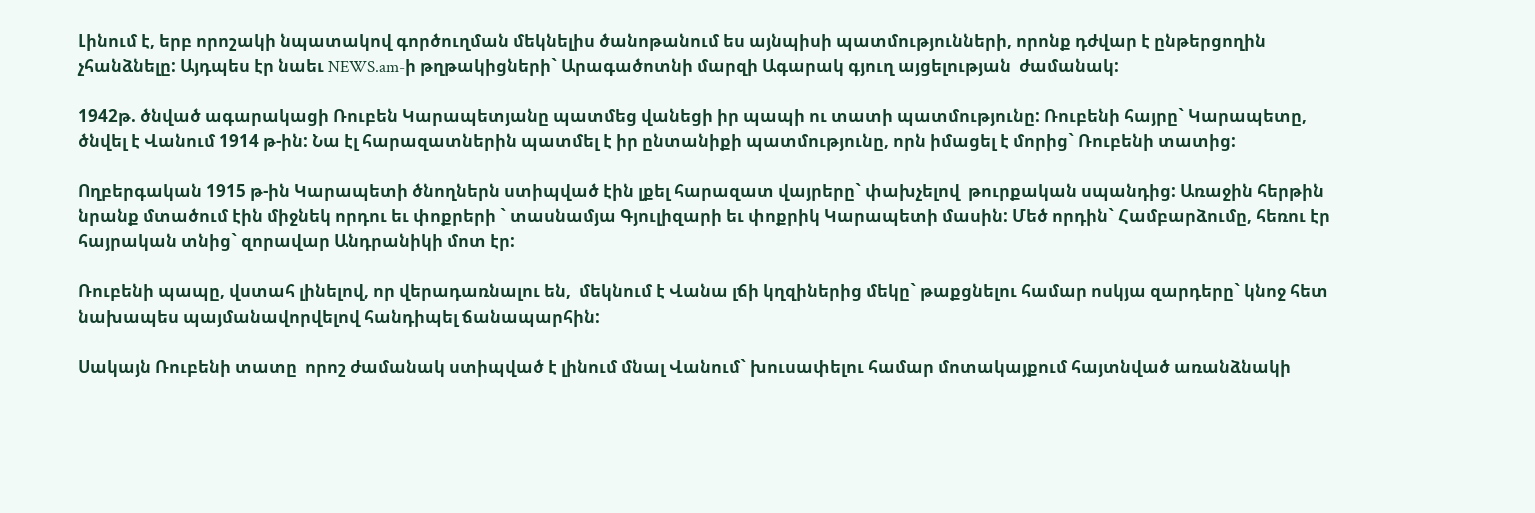Լինում է, երբ որոշակի նպատակով գործուղման մեկնելիս ծանոթանում ես այնպիսի պատմությունների, որոնք դժվար է ընթերցողին չհանձնելը: Այդպես էր նաեւ NEWS.am-ի թղթակիցների` Արագածոտնի մարզի Ագարակ գյուղ այցելության  ժամանակ:

1942թ. ծնված ագարակացի Ռուբեն Կարապետյանը պատմեց վանեցի իր պապի ու տատի պատմությունը: Ռուբենի հայրը` Կարապետը, ծնվել է Վանում 1914 թ-ին: Նա էլ հարազատներին պատմել է իր ընտանիքի պատմությունը, որն իմացել է մորից` Ռուբենի տատից:

Ողբերգական 1915 թ-ին Կարապետի ծնողներն ստիպված էին լքել հարազատ վայրերը` փախչելով  թուրքական սպանդից: Առաջին հերթին նրանք մտածում էին միջնեկ որդու եւ փոքրերի ` տասնամյա Գյուլիզարի եւ փոքրիկ Կարապետի մասին: Մեծ որդին` Համբարձումը, հեռու էր հայրական տնից` զորավար Անդրանիկի մոտ էր:

Ռուբենի պապը, վստահ լինելով, որ վերադառնալու են,  մեկնում է Վանա լճի կղզիներից մեկը` թաքցնելու համար ոսկյա զարդերը` կնոջ հետ նախապես պայմանավորվելով հանդիպել ճանապարհին:

Սակայն Ռուբենի տատը  որոշ ժամանակ ստիպված է լինում մնալ Վանում` խուսափելու համար մոտակայքում հայտնված առանձնակի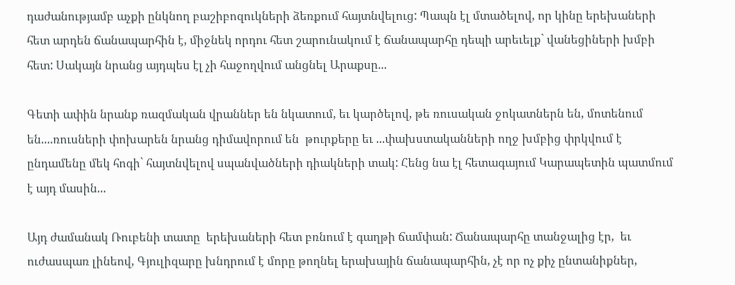դաժանությամբ աչքի ընկնող բաշիբոզուկների ձեռքում հայտնվելուց: Պապն էլ մտածելով, որ կինը երեխաների հետ արդեն ճանապարհին է, միջնեկ որդու հետ շարունակում է ճանապարհը դեպի արեւելք` վանեցիների խմբի հետ: Սակայն նրանց այդպես էլ չի հաջողվում անցնել Արաքսը...

Գետի ափին նրանք ռազմական վրաններ են նկատում, եւ կարծելով, թե ռուսական ջոկատներն են, մոտենում  են....ռուսների փոխարեն նրանց դիմավորում են  թուրքերը եւ ...փախստականների ողջ խմբից փրկվում է ընդամենը մեկ հոգի` հայտնվելով սպանվածների դիակների տակ: Հենց նա էլ հետագայում Կարապետին պատմում է այդ մասին...

Այդ ժամանակ Ռուբենի տատը  երեխաների հետ բռնում է գաղթի ճամփան: Ճանապարհը տանջալից էր,  եւ ուժասպառ լինեով, Գյուլիզարը խնդրում է մորը թողնել երախային ճանապարհին, չէ որ ոչ քիչ ընտանիքներ,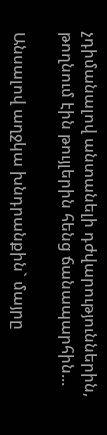չդիմանալով անտանելի դժվարություններին, թողնում էին թույլերին հենց ճանապարհին...

Անսալով աղջկա խնդրանքին` մայրը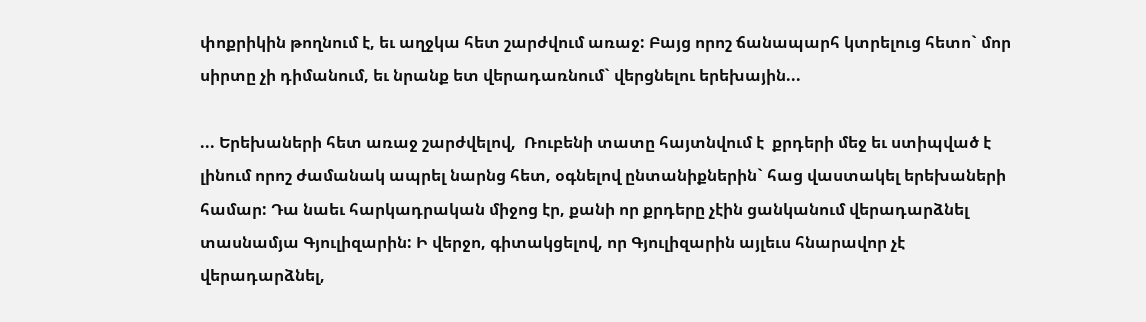փոքրիկին թողնում է, եւ աղջկա հետ շարժվում առաջ: Բայց որոշ ճանապարհ կտրելուց հետո` մոր սիրտը չի դիմանում, եւ նրանք ետ վերադառնում` վերցնելու երեխային...

... Երեխաների հետ առաջ շարժվելով,  Ռուբենի տատը հայտնվում է  քրդերի մեջ եւ ստիպված է լինում որոշ ժամանակ ապրել նարնց հետ, օգնելով ընտանիքներին` հաց վաստակել երեխաների համար: Դա նաեւ հարկադրական միջոց էր, քանի որ քրդերը չէին ցանկանում վերադարձնել տասնամյա Գյուլիզարին: Ի վերջո, գիտակցելով, որ Գյուլիզարին այլեւս հնարավոր չէ վերադարձնել,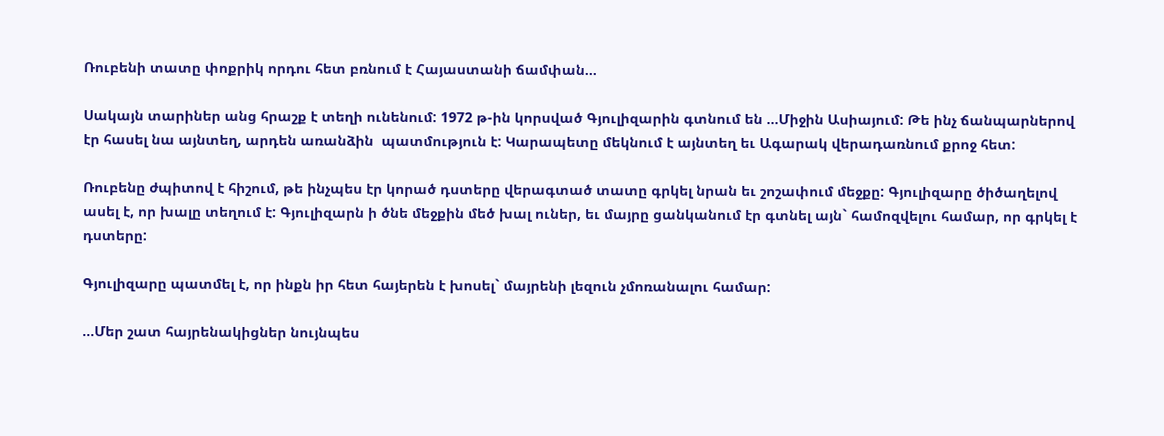Ռուբենի տատը փոքրիկ որդու հետ բռնում է Հայաստանի ճամփան...

Սակայն տարիներ անց հրաշք է տեղի ունենում: 1972 թ-ին կորսված Գյուլիզարին գտնում են ...Միջին Ասիայում: Թե ինչ ճանպարներով  էր հասել նա այնտեղ, արդեն առանձին  պատմություն է: Կարապետը մեկնում է այնտեղ եւ Ագարակ վերադառնում քրոջ հետ:

Ռուբենը ժպիտով է հիշում, թե ինչպես էր կորած դստերը վերագտած տատը գրկել նրան եւ շոշափում մեջքը: Գյուլիզարը ծիծաղելով ասել է, որ խալը տեղում է: Գյուլիզարն ի ծնե մեջքին մեծ խալ ուներ, եւ մայրը ցանկանում էր գտնել այն` համոզվելու համար, որ գրկել է դստերը:

Գյուլիզարը պատմել է, որ ինքն իր հետ հայերեն է խոսել` մայրենի լեզուն չմոռանալու համար:

...Մեր շատ հայրենակիցներ նույնպես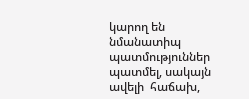կարող են նմանատիպ  պատմություններ պատմել, սակայն ավելի  հաճախ,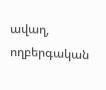ավաղ, ողբերգական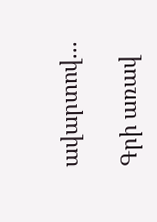ավարտով...

Գրի առավ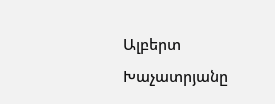Ալբերտ Խաչատրյանը